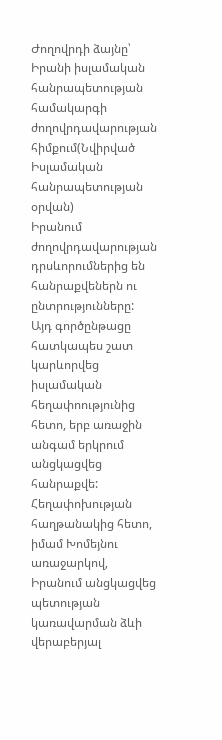Ժողովրդի ձայնը՝ Իրանի իսլամական հանրապետության համակարգի ժողովրդավարության հիմքում(Նվիրված Իսլամական հանրապետության օրվան)
Իրանում ժողովրդավարության դրսևորումներից են հանրաքվեներն ու ընտրությունները: Այդ գործընթացը հատկապես շատ կարևորվեց իսլամական հեղափոությունից հետո, երբ առաջին անգամ երկրում անցկացվեց հանրաքվե:
Հեղափոխության հաղթանակից հետո, իմամ Խոմեյնու առաջարկով, Իրանում անցկացվեց պետության կառավարման ձևի վերաբերյալ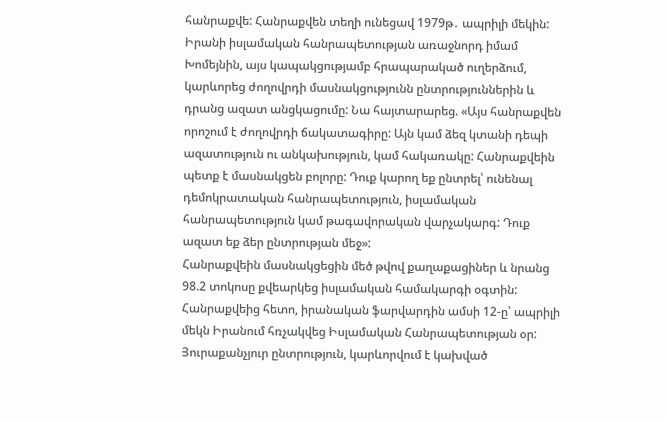հանրաքվե: Հանրաքվեն տեղի ունեցավ 1979թ․ ապրիլի մեկին: Իրանի իսլամական հանրապետության առաջնորդ իմամ Խոմեյնին, այս կապակցությամբ հրապարակած ուղերձում, կարևորեց ժողովրդի մասնակցությունն ընտրություններին և դրանց ազատ անցկացումը: Նա հայտարարեց. «Այս հանրաքվեն որոշում է ժողովրդի ճակատագիրը: Այն կամ ձեզ կտանի դեպի ազատություն ու անկախություն, կամ հակառակը: Հանրաքվեին պետք է մասնակցեն բոլորը: Դուք կարող եք ընտրել՝ ունենալ դեմոկրատական հանրապետություն, իսլամական հանրապետություն կամ թագավորական վարչակարգ: Դուք ազատ եք ձեր ընտրության մեջ»:
Հանրաքվեին մասնակցեցին մեծ թվով քաղաքացիներ և նրանց 98.2 տոկոսը քվեարկեց իսլամական համակարգի օգտին: Հանրաքվեից հետո, իրանական ֆարվարդին ամսի 12-ը՝ ապրիլի մեկն Իրանում հռչակվեց Իսլամական Հանրապետության օր:
Յուրաքանչյուր ընտրություն, կարևորվում է կախված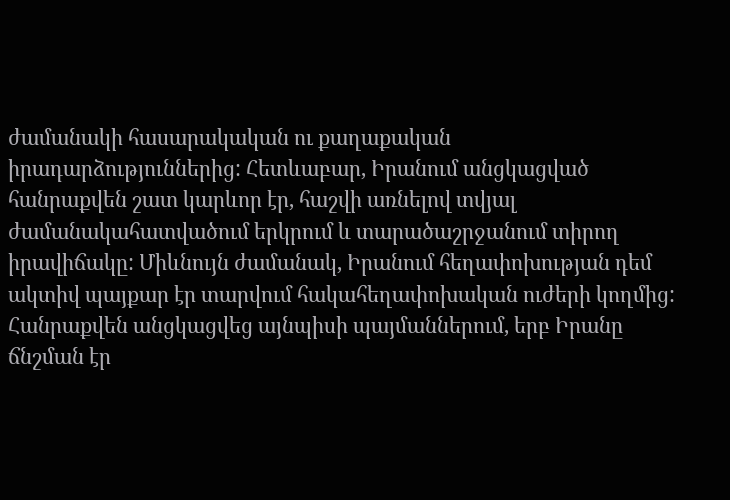ժամանակի հասարակական ու քաղաքական իրադարձություններից: Հետևաբար, Իրանում անցկացված հանրաքվեն շատ կարևոր էր, հաշվի առնելով տվյալ ժամանակահատվածում երկրում և տարածաշրջանում տիրող իրավիճակը: Միևնույն ժամանակ, Իրանում հեղափոխության դեմ ակտիվ պայքար էր տարվում հակահեղափոխական ուժերի կողմից:
Հանրաքվեն անցկացվեց այնպիսի պայմաններում, երբ Իրանը ճնշման էր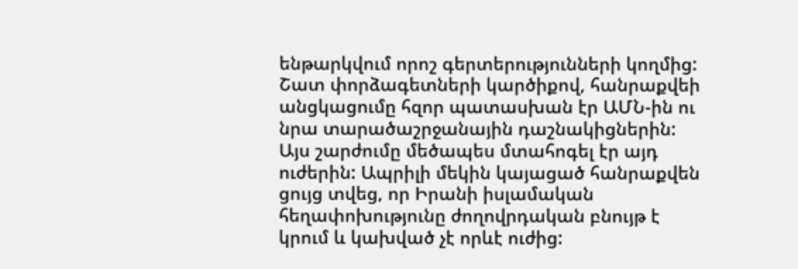ենթարկվում որոշ գերտերությունների կողմից: Շատ փորձագետների կարծիքով, հանրաքվեի անցկացումը հզոր պատասխան էր ԱՄՆ-ին ու նրա տարածաշրջանային դաշնակիցներին: Այս շարժումը մեծապես մտահոգել էր այդ ուժերին: Ապրիլի մեկին կայացած հանրաքվեն ցույց տվեց, որ Իրանի իսլամական հեղափոխությունը ժողովրդական բնույթ է կրում և կախված չէ որևէ ուժից: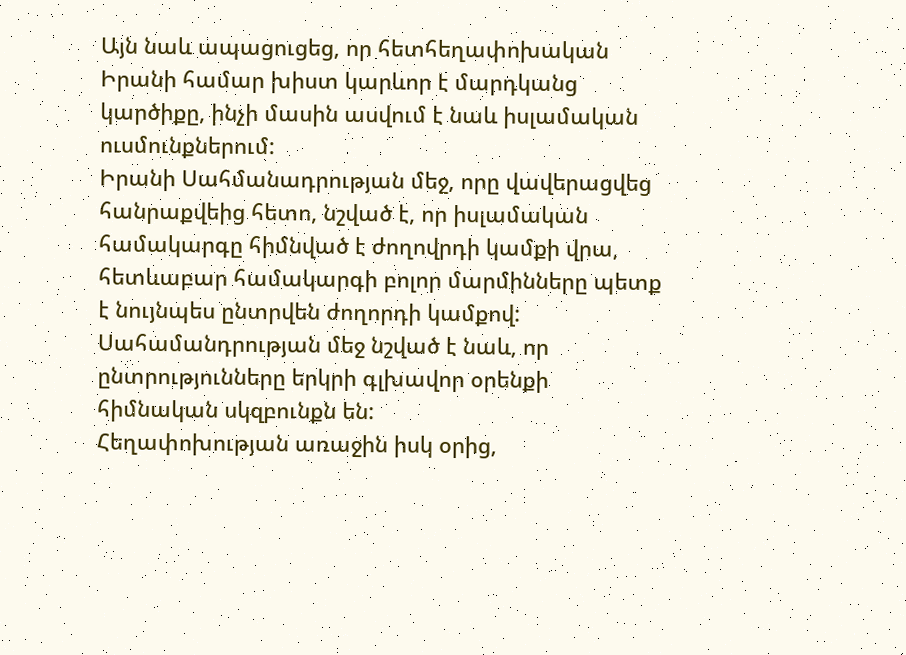Այն նաև ապացուցեց, որ հետհեղափոխական Իրանի համար խիստ կարևոր է մարդկանց կարծիքը, ինչի մասին ասվում է նաև իսլամական ուսմունքներում:
Իրանի Սահմանադրության մեջ, որը վավերացվեց հանրաքվեից հետո, նշված է, որ իսլամական համակարգը հիմնված է ժողովրդի կամքի վրա, հետևաբար համակարգի բոլոր մարմինները պետք է նույնպես ընտրվեն ժողորդի կամքով: Սահամանդրության մեջ նշված է նաև, որ ընտրությունները երկրի գլխավոր օրենքի հիմնական սկզբունքն են:
Հեղափոխության առաջին իսկ օրից,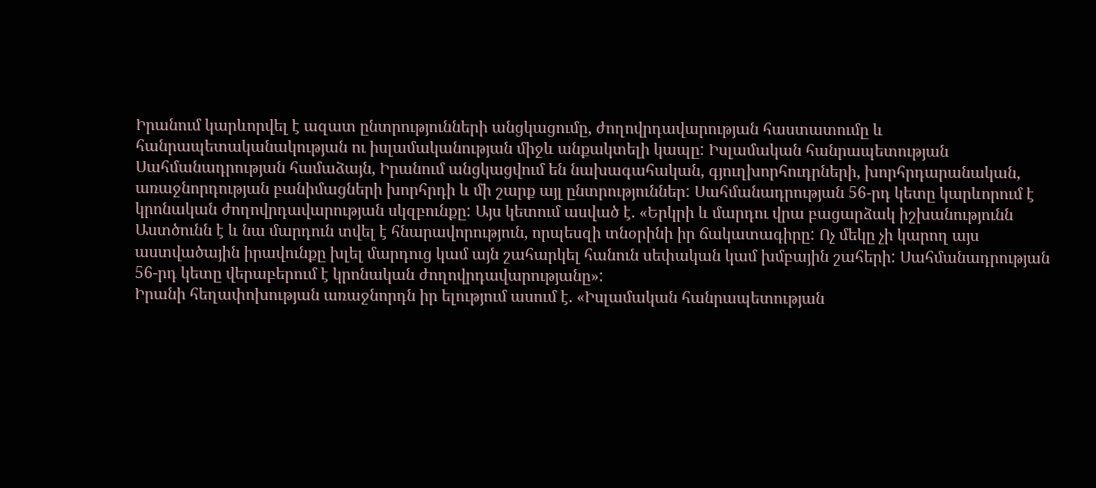Իրանում կարևորվել է ազատ ընտրությունների անցկացումը, ժողովրդավարության հաստատումը և հանրապետականակության ու իսլամականության միջև անքակտելի կապը: Իսլամական հանրապետության Սահմանադրության համաձայն, Իրանում անցկացվում են նախագահական, գյուղխորհուդրների, խորհրդարանական, առաջնորդության բանիմացների խորհրդի և մի շարք այլ ընտրություններ: Սահմանադրության 56-րդ կետը կարևորում է կրոնական ժողովրդավարության սկզբունքը: Այս կետում ասված է. «Երկրի և մարդու վրա բացարձակ իշխանությունն Աստծունն է և նա մարդուն տվել է հնարավորություն, որպեսզի տնօրինի իր ճակատագիրը: Ոչ մեկը չի կարող այս աստվածային իրավունքը խլել մարդուց կամ այն շահարկել հանուն սեփական կամ խմբային շահերի: Սահմանադրության 56-րդ կետը վերաբերում է կրոնական ժողովրդավարությանը»:
Իրանի հեղափոխության առաջնորդն իր ելությում ասում է. «Իսլամական հանրապետության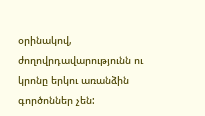օրինակով, ժողովրդավարությունն ու կրոնը երկու առանձին գործոններ չեն: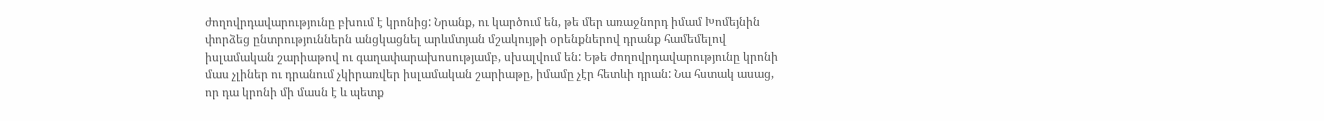ժողովրդավարությունը բխում է կրոնից: Նրանք, ու կարծում են, թե մեր առաջնորդ իմամ Խոմեյնին փորձեց ընտրություններն անցկացնել արևմտյան մշակույթի օրենքներով դրանք համեմելով իսլամական շարիաթով ու գաղափարախոսությամբ, սխալվում են: Եթե ժողովրդավարությունը կրոնի մաս չլիներ ու դրանում չկիրառվեր իսլամական շարիաթը, իմամը չէր հետևի դրան: Նա հստակ ասաց, որ դա կրոնի մի մասն է և պետք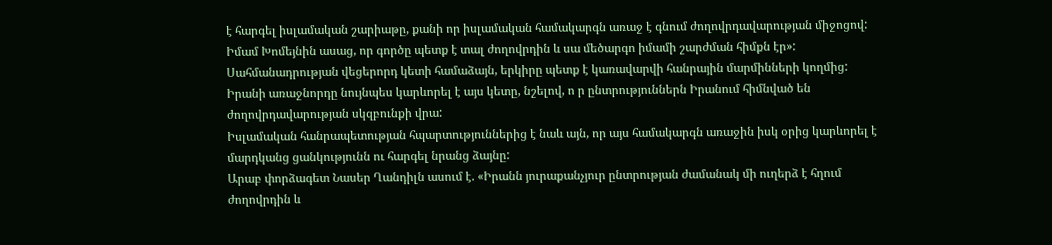է հարգել իսլամական շարիաթը, քանի որ իսլամական համակարգն առաջ է գնում ժողովրդավարության միջոցով: Իմամ Խոմեյնին ասաց, որ գործը պետք է տալ ժողովրդին և սա մեծարգո իմամի շարժման հիմքն էր»:
Սահմանադրության վեցերորդ կետի համաձայն, երկիրը պետք է կառավարվի հանրային մարմինների կողմից: Իրանի առաջնորդը նույնպես կարևորել է այս կետը, նշելով, ո ր ընտրություններն Իրանում հիմնված են ժողովրդավարության սկզբունքի վրա:
Իսլամական հանրապետության հպարտություններից է նաև այն, որ այս համակարգն առաջին իսկ օրից կարևորել է մարդկանց ցանկությունն ու հարգել նրանց ձայնը:
Արաբ փորձագետ Նասեր Ղանդիլն ասում է. «Իրանն յուրաքանչյուր ընտրության ժամանակ մի ուղերձ է հղում ժողովրդին և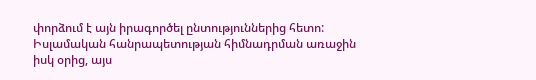փորձում է այն իրագործել ընտություններից հետո: Իսլամական հանրապետության հիմնադրման առաջին իսկ օրից, այս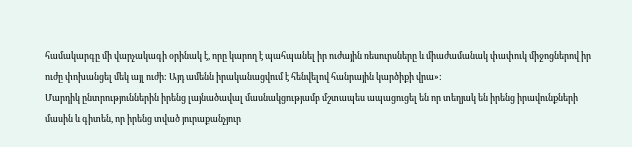համակարգը մի վարչակագի օրինակ է, որը կարող է պահպանել իր ուժային ռեսուրսները և միաժամանակ փափուկ միջոցներով իր ուժը փոխանցել մեկ այլ ուժի: Այդ ամենն իրականացվում է հենվելով հանրային կարծիքի վրա»:
Մարդիկ ընտրություններին իրենց լայնածավալ մասնակցությամբ մշտապես ապացուցել են որ տեղյակ են իրենց իրավունքների մասին և գիտեն, որ իրենց տված յուրաքանչյուր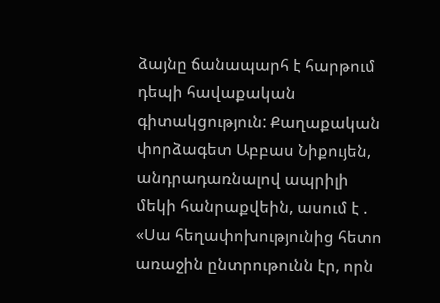ձայնը ճանապարհ է հարթում դեպի հավաքական գիտակցություն: Քաղաքական փորձագետ Աբբաս Նիքույեն, անդրադառնալով ապրիլի մեկի հանրաքվեին, ասում է . «Սա հեղափոխությունից հետո առաջին ընտրութունն էր, որն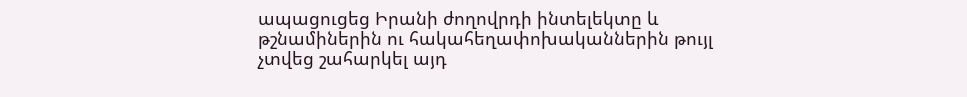ապացուցեց Իրանի ժողովրդի ինտելեկտը և թշնամիներին ու հակահեղափոխականներին թույլ չտվեց շահարկել այդ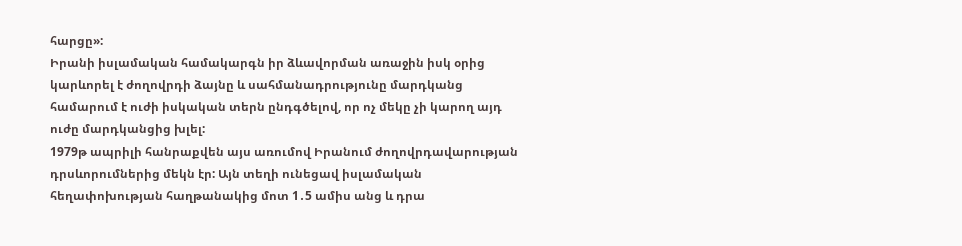հարցը»:
Իրանի իսլամական համակարգն իր ձևավորման առաջին իսկ օրից կարևորել է ժողովրդի ձայնը և սահմանադրությունը մարդկանց համարում է ուժի իսկական տերն ընդգծելով, որ ոչ մեկը չի կարող այդ ուժը մարդկանցից խլել:
1979թ ապրիլի հանրաքվեն այս առումով Իրանում ժողովրդավարության դրսևորումներից մեկն էր: Այն տեղի ունեցավ իսլամական հեղափոխության հաղթանակից մոտ 1․5 ամիս անց և դրա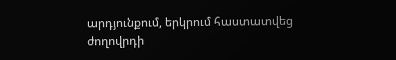արդյունքում, երկրում հաստատվեց ժողովրդի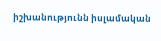իշխանությունն իսլամական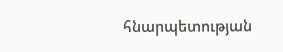հնարպետության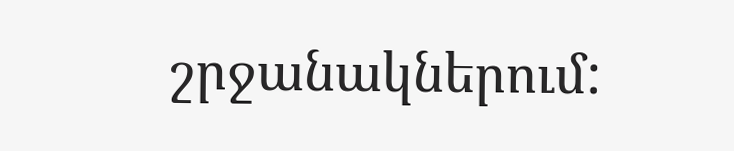շրջանակներում: